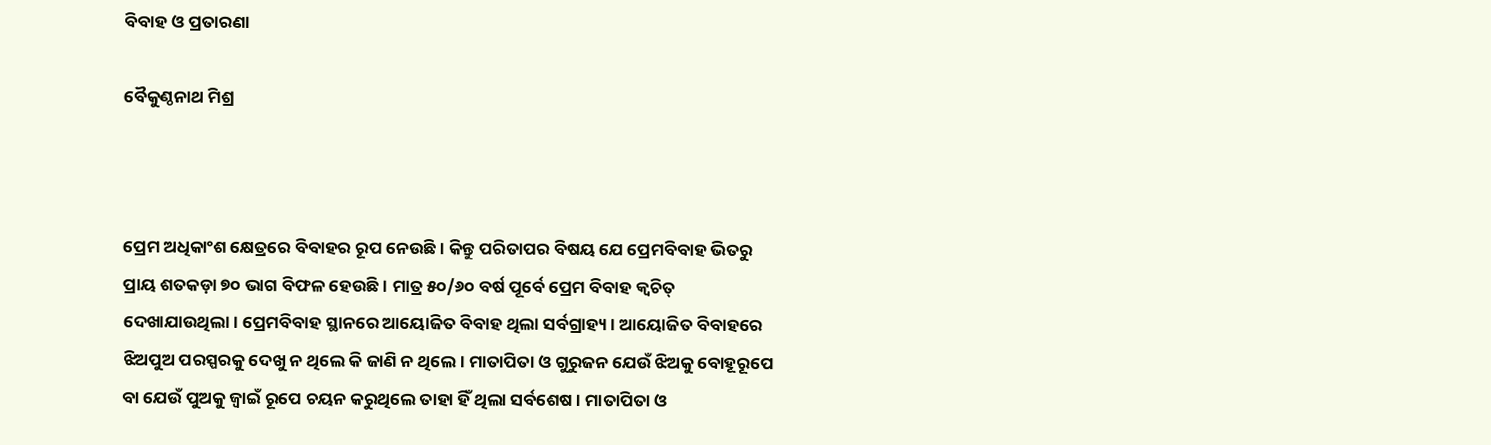ବିବାହ ଓ ପ୍ରତାରଣା

ବୈକୁଣ୍ଠନାଥ ମିଶ୍ର



ପ୍ରେମ ଅଧିକାଂଶ କ୍ଷେତ୍ରରେ ବିବାହର ରୂପ ନେଉଛି। କିନ୍ତୁ ପରିତାପର ବିଷୟ ଯେ ପ୍ରେମବିବାହ ଭିତରୁ ପ୍ରାୟ ଶତକଡ଼ା ୭୦ ଭାଗ ବିଫଳ ହେଉଛି। ମାତ୍ର ୫୦/୬୦ ବର୍ଷ ପୂର୍ବେ ପ୍ରେମ ବିବାହ କ୍ୱଚିତ୍‌ ଦେଖାଯାଉଥିଲା। ପ୍ରେମବିବାହ ସ୍ଥାନରେ ଆୟୋଜିତ ବିବାହ ଥିଲା ସର୍ବଗ୍ରାହ୍ୟ। ଆୟୋଜିତ ବିବାହରେ ଝିଅପୁଅ ପରସ୍ପରକୁ ଦେଖୁ ନ ଥିଲେ କି ଜାଣି ନ ଥିଲେ। ମାତାପିତା ଓ ଗୁରୁଜନ ଯେଉଁ ଝିଅକୁ ବୋହୂରୂପେ ବା ଯେଉଁ ପୁଅକୁ ଜ୍ୱାଇଁ ରୂପେ ଚୟନ କରୁଥିଲେ ତାହା ହିଁ ଥିଲା ସର୍ବଶେଷ। ମାତାପିତା ଓ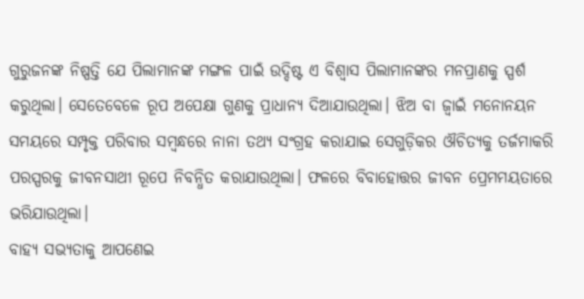ଗୁରୁଜନଙ୍କ ନିଷ୍ପତ୍ତି ଯେ ପିଲାମାନଙ୍କ ମଙ୍ଗଳ ପାଇଁ ଉଦ୍ଦିଷ୍ଟ ଏ ବିଶ୍ୱାସ ପିଲାମାନଙ୍କର ମନପ୍ରାଣକୁ ସ୍ପର୍ଶ କରୁଥିଲା। ସେତେବେଳେ ରୂପ ଅପେକ୍ଷା ଗୁଣକୁ ପ୍ରାଧାନ୍ୟ ଦିଆଯାଉଥିଲା। ଝିଅ ବା ଜ୍ୱାଇଁ ମନୋନୟନ ସମୟରେ ସମ୍ପୃକ୍ତ ପରିବାର ସମ୍ବନ୍ଧରେ ନାନା ତଥ୍ୟ ସଂଗ୍ରହ କରାଯାଇ ସେଗୁଡ଼ିକର ଔଚିତ୍ୟକୁ ତର୍ଜମାକରି ପରସ୍ପରକୁ ଜୀବନସାଥୀ ରୂପେ ନିବନ୍ଧିତ କରାଯାଉଥିଲା। ଫଳରେ ବିବାହୋତ୍ତର ଜୀବନ ପ୍ରେମମୟତାରେ ଭରିଯାଉଥିଲା।
ବାହ୍ୟ ସଭ୍ୟତାକୁ ଆପଣେଇ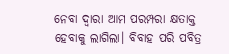ନେବା ଦ୍ୱାରା ଆମ ପରମ୍ପରା କ୍ଷତାକ୍ତ ହେବାକୁ ଲାଗିଲା। ବିବାହ ପରି ପବିତ୍ର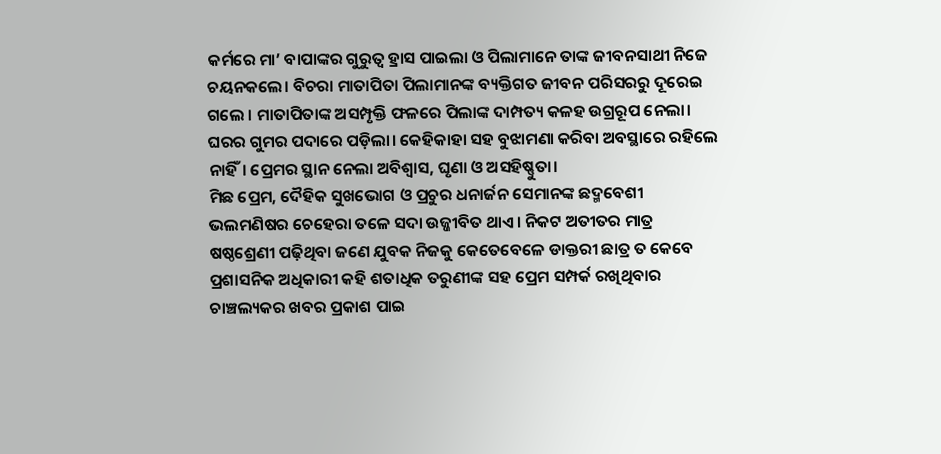କର୍ମରେ ମା’ ବାପାଙ୍କର ଗୁରୁତ୍ୱ ହ୍ରାସ ପାଇଲା ଓ ପିଲାମାନେ ତାଙ୍କ ଜୀବନସାଥୀ ନିଜେ ଚୟନକଲେ। ବିଚରା ମାତାପିତା ପିଲାମାନଙ୍କ ବ୍ୟକ୍ତିଗତ ଜୀବନ ପରିସରରୁ ଦୂରେଇ ଗଲେ । ମାତାପିତାଙ୍କ ଅସମ୍ପୃକ୍ତି ଫଳରେ ପିଲାଙ୍କ ଦାମ୍ପତ୍ୟ କଳହ ଉଗ୍ରରୂପ ନେଲା। ଘରର ଗୁମର ପଦାରେ ପଡ଼ିଲା। କେହିକାହା ସହ ବୁଝାମଣା କରିବା ଅବସ୍ଥାରେ ରହିଲେ ନାହିଁ। ପ୍ରେମର ସ୍ଥାନ ନେଲା ଅବିଶ୍ୱାସ, ଘୃଣା ଓ ଅସହିଷ୍ଣୁତା।
ମିଛ ପ୍ରେମ, ଦୈହିକ ସୁଖଭୋଗ ଓ ପ୍ରଚୁର ଧନାର୍ଜନ ସେମାନଙ୍କ ଛଦ୍ମବେଶୀ ଭଲମଣିଷର ଚେହେରା ତଳେ ସଦା ଉଜ୍ଜୀବିତ ଥାଏ। ନିକଟ ଅତୀତର ମାତ୍ର ଷଷ୍ଠଶ୍ରେଣୀ ପଢ଼ିଥିବା ଜଣେ ଯୁବକ ନିଜକୁ କେତେବେଳେ ଡାକ୍ତରୀ ଛାତ୍ର ତ କେବେ ପ୍ରଶାସନିକ ଅଧିକାରୀ କହି ଶତାଧିକ ତରୁଣୀଙ୍କ ସହ ପ୍ରେମ ସମ୍ପର୍କ ରଖିଥିବାର ଚାଞ୍ଚଲ୍ୟକର ଖବର ପ୍ରକାଶ ପାଇ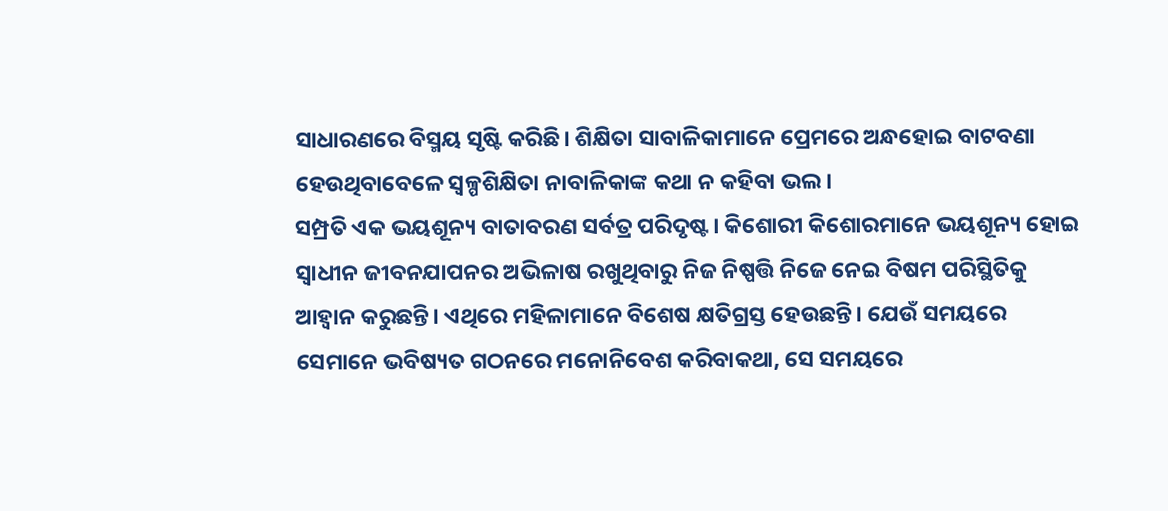ସାଧାରଣରେ ବିସ୍ମୟ ସୃଷ୍ଟି କରିଛି। ଶିକ୍ଷିତା ସାବାଳିକାମାନେ ପ୍ରେମରେ ଅନ୍ଧହୋଇ ବାଟବଣା ହେଉଥିବାବେଳେ ସ୍ବଳ୍ପଶିକ୍ଷିତା ନାବାଳିକାଙ୍କ କଥା ନ କହିବା ଭଲ।
ସମ୍ପ୍ରତି ଏକ ଭୟଶୂନ୍ୟ ବାତାବରଣ ସର୍ବତ୍ର ପରିଦୃଷ୍ଟ। କିଶୋରୀ କିଶୋରମାନେ ଭୟଶୂନ୍ୟ ହୋଇ ସ୍ବାଧୀନ ଜୀବନଯାପନର ଅଭିଳାଷ ରଖୁଥିବାରୁ ନିଜ ନିଷ୍ପତ୍ତି ନିଜେ ନେଇ ବିଷମ ପରିସ୍ଥିତିକୁ ଆହ୍ବାନ କରୁଛନ୍ତି। ଏଥିରେ ମହିଳାମାନେ ବିଶେଷ କ୍ଷତିଗ୍ରସ୍ତ ହେଉଛନ୍ତି। ଯେଉଁ ସମୟରେ ସେମାନେ ଭବିଷ୍ୟତ ଗଠନରେ ମନୋନିବେଶ କରିବାକଥା, ସେ ସମୟରେ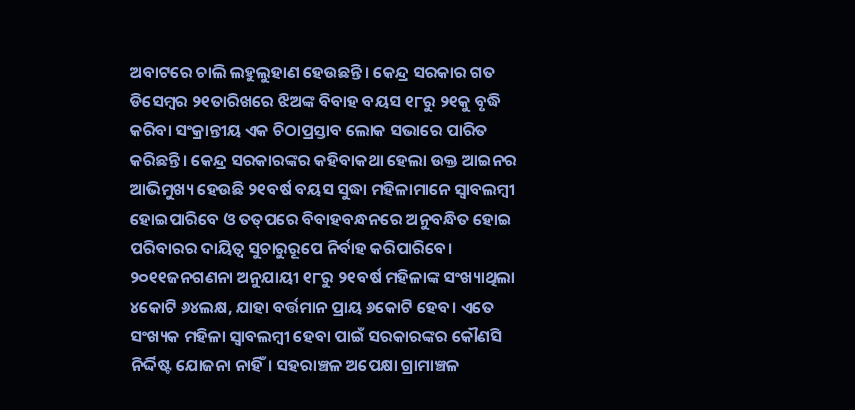ଅବାଟରେ ଚାଲି ଲହୁଲୁହାଣ ହେଉଛନ୍ତି। କେନ୍ଦ୍ର ସରକାର ଗତ ଡିସେମ୍ବର ୨୧ତାରିଖରେ ଝିଅଙ୍କ ବିବାହ ବୟସ ୧୮ରୁ ୨୧କୁ ବୃଦ୍ଧି କରିବା ସଂକ୍ରାନ୍ତୀୟ ଏକ ଚିଠାପ୍ରସ୍ତାବ ଲୋକ ସଭାରେ ପାରିତ କରିଛନ୍ତି। କେନ୍ଦ୍ର ସରକାରଙ୍କର କହିବାକଥା ହେଲା ଉକ୍ତ ଆଇନର ଆଭିମୁଖ୍ୟ ହେଉଛି ୨୧ବର୍ଷ ବୟସ ସୁଦ୍ଧା ମହିଳାମାନେ ସ୍ବାବଲମ୍ବୀ ହୋଇପାରିବେ ଓ ତତ୍‌ପରେ ବିବାହବନ୍ଧନରେ ଅନୁବନ୍ଧିତ ହୋଇ ପରିବାରର ଦାୟିତ୍ୱ ସୁଚାରୁରୂପେ ନିର୍ବାହ କରିପାରିବେ। ୨୦୧୧ଜନଗଣନା ଅନୁଯାୟୀ ୧୮ରୁ ୨୧ବର୍ଷ ମହିଳାଙ୍କ ସଂଖ୍ୟାଥିଲା ୪କୋଟି ୬୪ଲକ୍ଷ, ଯାହା ବର୍ତ୍ତମାନ ପ୍ରାୟ ୬କୋଟି ହେବ। ଏତେ ସଂଖ୍ୟକ ମହିଳା ସ୍ବାବଲମ୍ବୀ ହେବା ପାଇଁ ସରକାରଙ୍କର କୌଣସି ନିର୍ଦ୍ଦିଷ୍ଟ ଯୋଜନା ନାହିଁ। ସହରାଞ୍ଚଳ ଅପେକ୍ଷା ଗ୍ରାମାଞ୍ଚଳ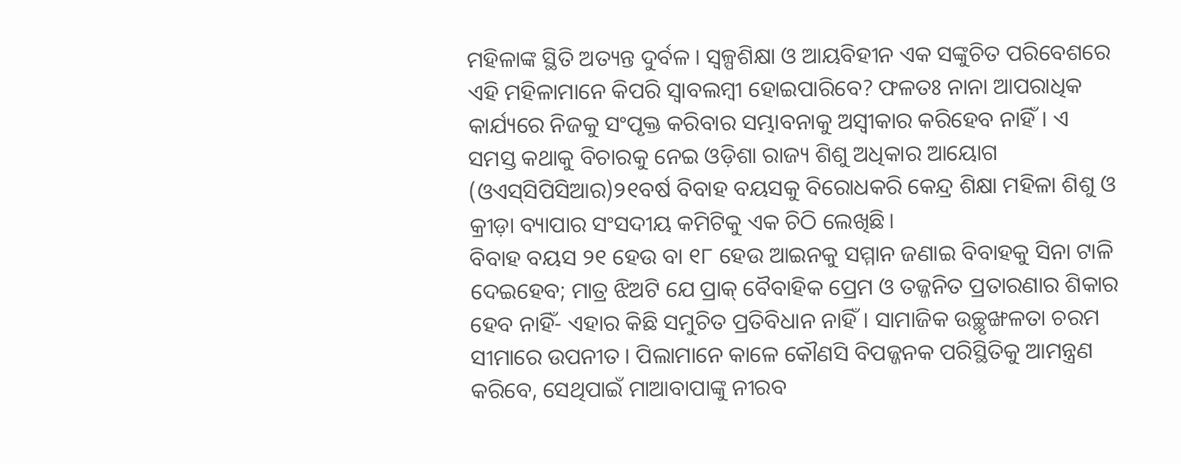ମହିଳାଙ୍କ ସ୍ଥିତି ଅତ୍ୟନ୍ତ ଦୁର୍ବଳ। ସ୍ବଳ୍ପଶିକ୍ଷା ଓ ଆୟବିହୀନ ଏକ ସଙ୍କୁଚିତ ପରିବେଶରେ ଏହି ମହିଳାମାନେ କିପରି ସ୍ବାବଲମ୍ବୀ ହୋଇପାରିବେ? ଫଳତଃ ନାନା ଆପରାଧିକ କାର୍ଯ୍ୟରେ ନିଜକୁ ସଂପୃକ୍ତ କରିବାର ସମ୍ଭାବନାକୁ ଅସ୍ବୀକାର କରିହେବ ନାହିଁ। ଏ ସମସ୍ତ କଥାକୁ ବିଚାରକୁ ନେଇ ଓଡ଼ିଶା ରାଜ୍ୟ ଶିଶୁ ଅଧିକାର ଆୟୋଗ (ଓଏସ୍‌ସିପିସିଆର)୨୧ବର୍ଷ ବିବାହ ବୟସକୁ ବିରୋଧକରି କେନ୍ଦ୍ର ଶିକ୍ଷା ମହିଳା ଶିଶୁ ଓ କ୍ରୀଡ଼ା ବ୍ୟାପାର ସଂସଦୀୟ କମିଟିକୁ ଏକ ଚିଠି ଲେଖିଛି।
ବିବାହ ବୟସ ୨୧ ହେଉ ବା ୧୮ ହେଉ ଆଇନକୁ ସମ୍ମାନ ଜଣାଇ ବିବାହକୁ ସିନା ଟାଳି ଦେଇହେବ; ମାତ୍ର ଝିଅଟି ଯେ ପ୍ରାକ୍‌ ବୈବାହିକ ପ୍ରେମ ଓ ତଜ୍ଜନିତ ପ୍ରତାରଣାର ଶିକାର ହେବ ନାହିଁ- ଏହାର କିଛି ସମୁଚିତ ପ୍ରତିବିଧାନ ନାହିଁ। ସାମାଜିକ ଉଚ୍ଛୃଙ୍ଖଳତା ଚରମ ସୀମାରେ ଉପନୀତ। ପିଲାମାନେ କାଳେ କୌଣସି ବିପଜ୍ଜନକ ପରିସ୍ଥିତିକୁ ଆମନ୍ତ୍ରଣ କରିବେ, ସେଥିପାଇଁ ମାଆବାପାଙ୍କୁ ନୀରବ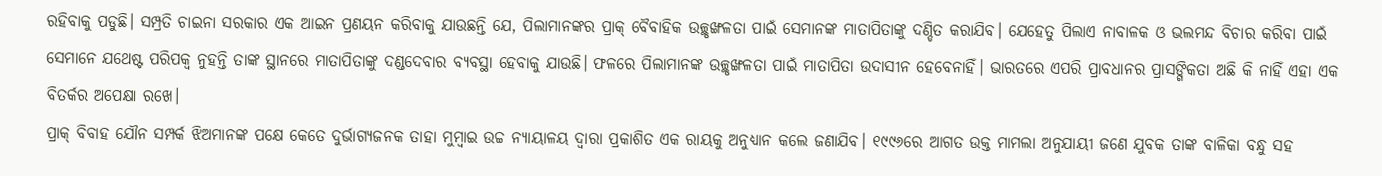ରହିବାକୁ ପଡୁଛି। ସମ୍ପ୍ରତି ଚାଇନା ସରକାର ଏକ ଆଇନ ପ୍ରଣୟନ କରିବାକୁ ଯାଉଛନ୍ତି ଯେ, ପିଲାମାନଙ୍କର ପ୍ରାକ୍‌ ବୈବାହିକ ଉଚ୍ଛୃଙ୍ଖଳତା ପାଇଁ ସେମାନଙ୍କ ମାତାପିତାଙ୍କୁ ଦଣ୍ଡିତ କରାଯିବ। ଯେହେତୁ ପିଲାଏ ନାବାଳକ ଓ ଭଲମନ୍ଦ ବିଚାର କରିବା ପାଇଁ ସେମାନେ ଯଥେଷ୍ଟ ପରିପକ୍ୱ ନୁହନ୍ତି ତାଙ୍କ ସ୍ଥାନରେ ମାତାପିତାଙ୍କୁ ଦଣ୍ଡଦେବାର ବ୍ୟବସ୍ଥା ହେବାକୁ ଯାଉଛି। ଫଳରେ ପିଲାମାନଙ୍କ ଉଚ୍ଛୃଙ୍ଖଳତା ପାଇଁ ମାତାପିତା ଉଦାସୀନ ହେବେନାହିଁ। ଭାରତରେ ଏପରି ପ୍ରାବଧାନର ପ୍ରାସଙ୍ଗିକତା ଅଛି କି ନାହିଁ ଏହା ଏକ ବିତର୍କର ଅପେକ୍ଷା ରଖେ।
ପ୍ରାକ୍‌ ବିବାହ ଯୌନ ସମ୍ପର୍କ ଝିଅମାନଙ୍କ ପକ୍ଷେ କେତେ ଦୁର୍ଭାଗ୍ୟଜନକ ତାହା ମୁମ୍ବାଇ ଉଚ୍ଚ ନ୍ୟାୟାଳୟ ଦ୍ୱାରା ପ୍ରକାଶିତ ଏକ ରାୟକୁ ଅନୁଧ୍ୟାନ କଲେ ଜଣାଯିବ। ୧୯୯୬ରେ ଆଗତ ଉକ୍ତ ମାମଲା ଅନୁଯାୟୀ ଜଣେ ଯୁବକ ତାଙ୍କ ବାଳିକା ବନ୍ଧୁ ସହ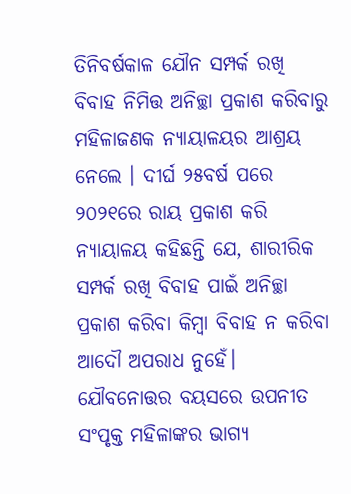ତିନିବର୍ଷକାଳ ଯୌନ ସମ୍ପର୍କ ରଖି ବିବାହ ନିମିତ୍ତ ଅନିଚ୍ଛା ପ୍ରକାଶ କରିବାରୁ ମହିଳାଜଣକ ନ୍ୟାୟାଳୟର ଆଶ୍ରୟ ନେଲେ । ଦୀର୍ଘ ୨୫ବର୍ଷ ପରେ ୨୦୨୧ରେ ରାୟ ପ୍ରକାଶ କରି ନ୍ୟାୟାଳୟ କହିଛନ୍ତି ଯେ, ଶାରୀରିକ ସମ୍ପର୍କ ରଖି ବିବାହ ପାଇଁ ଅନିଚ୍ଛା ପ୍ରକାଶ କରିବା କିମ୍ବା ବିବାହ ନ କରିବା ଆଦୌ ଅପରାଧ ନୁହେଁ। ଯୌବନୋତ୍ତର ବୟସରେ ଉପନୀତ ସଂପୃକ୍ତ ମହିଳାଙ୍କର ଭାଗ୍ୟ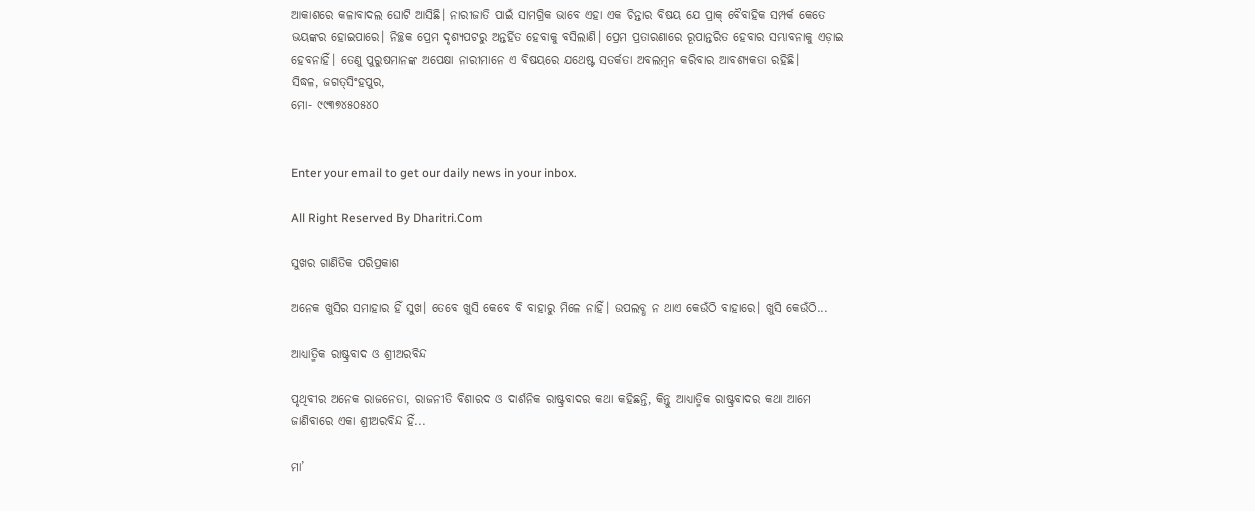ଆକାଶରେ କଳାବାଦଲ ଘୋଟି ଆସିଛି। ନାରୀଜାତି ପାଇଁ ସାମଗ୍ରିକ ଭାବେ ଏହା ଏକ ଚିନ୍ତାର ବିଷୟ ଯେ ପ୍ରାକ୍‌ ବୈବାହିକ ସମ୍ପର୍କ କେତେ ଭୟଙ୍କର ହୋଇପାରେ। ନିଚ୍ଛକ ପ୍ରେମ ଦୃଶ୍ୟପଟରୁ ଅନ୍ତର୍ହିତ ହେବାକୁ ବସିଲାଣି। ପ୍ରେମ ପ୍ରତାରଣାରେ ରୂପାନ୍ତରିତ ହେବାର ସମ୍ଭାବନାକୁ ଏଡ଼ାଇ ହେବନାହିଁ। ତେଣୁ ପୁରୁଷମାନଙ୍କ ଅପେକ୍ଷା ନାରୀମାନେ ଏ ବିଷୟରେ ଯଥେଷ୍ଟ ସତର୍କତା ଅବଲମ୍ବନ କରିବାର ଆବଶ୍ୟକତା ରହିଛି।
ସିଦ୍ଧଳ, ଜଗତ୍‌ସିଂହପୁର,
ମୋ- ୯୯୩୭୪୫୦୫୪୦


Enter your email to get our daily news in your inbox.

All Right Reserved By Dharitri.Com

ସୁଖର ଗାଣିତିକ ପରିପ୍ରକାଶ

ଅନେକ ଖୁସିର ସମାହାର ହିଁ ସୁଖ। ତେବେ ଖୁସି କେବେ ବି ବାହାରୁ ମିଳେ ନାହିଁ। ଉପଲବ୍ଧ ନ ଥାଏ କେଉଁଠି ବାହାରେ। ଖୁସି କେଉଁଠି...

ଆଧ୍ୟାତ୍ମିକ ରାଷ୍ଟ୍ରବାଦ ଓ ଶ୍ରୀଅରବିନ୍ଦ

ପୃଥିବୀର ଅନେକ ରାଜନେତା, ରାଜନୀତି ବିଶାରଦ ଓ ଦାର୍ଶନିକ ରାଷ୍ଟ୍ରବାଦର କଥା କହିଛନ୍ତି, କିନ୍ତୁ ଆଧ୍ୟାତ୍ମିକ ରାଷ୍ଟ୍ରବାଦର କଥା ଆମେ ଜାଣିବାରେ ଏକା ଶ୍ରୀଅରବିନ୍ଦ ହିଁ...

ମା’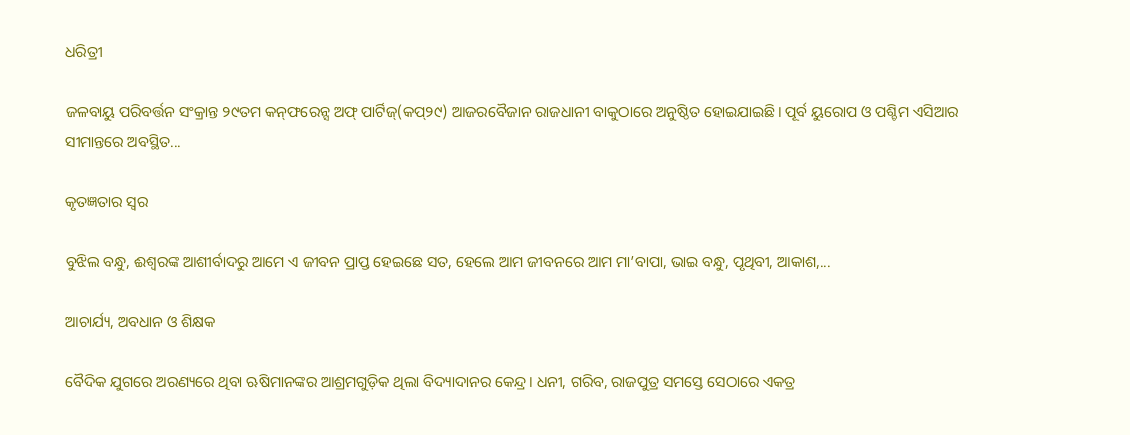ଧରିତ୍ରୀ

ଜଳବାୟୁ ପରିବର୍ତ୍ତନ ସଂକ୍ରାନ୍ତ ୨୯ତମ କନ୍‌ଫରେନ୍ସ ଅଫ୍‌ ପାର୍ଟିଜ୍‌(କପ୍‌୨୯) ଆଜରବୈଜାନ ରାଜଧାନୀ ବାକୁଠାରେ ଅନୁଷ୍ଠିତ ହୋଇଯାଇଛି। ପୂର୍ବ ୟୁରୋପ ଓ ପଶ୍ଚିମ ଏସିଆର ସୀମାନ୍ତରେ ଅବସ୍ଥିତ...

କୃତଜ୍ଞତାର ସ୍ବର

ବୁଝିଲ ବନ୍ଧୁ, ଈଶ୍ବରଙ୍କ ଆଶୀର୍ବାଦରୁ ଆମେ ଏ ଜୀବନ ପ୍ରାପ୍ତ ହେଇଛେ ସତ, ହେଲେ ଆମ ଜୀବନରେ ଆମ ମା’ବାପା, ଭାଇ ବନ୍ଧୁ, ପୃଥିବୀ, ଆକାଶ,...

ଆଚାର୍ଯ୍ୟ, ଅବଧାନ ଓ ଶିକ୍ଷକ

ବୈଦିକ ଯୁଗରେ ଅରଣ୍ୟରେ ଥିବା ଋଷିମାନଙ୍କର ଆଶ୍ରମଗୁଡ଼ିକ ଥିଲା ବିଦ୍ୟାଦାନର କେନ୍ଦ୍ର। ଧନୀ, ଗରିବ, ରାଜପୁତ୍ର ସମସ୍ତେ ସେଠାରେ ଏକତ୍ର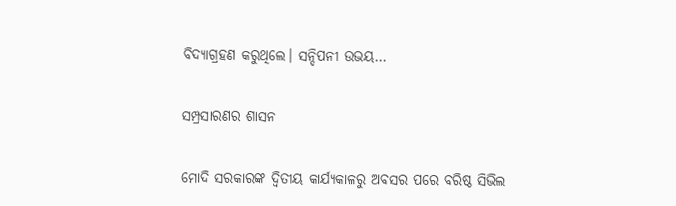ବିଦ୍ୟାଗ୍ରହଣ କରୁଥିଲେ। ସନ୍ଦିପନୀ ଉଭୟ...

ସମ୍ପ୍ରସାରଣର ଶାସନ

ମୋଦି ସରକାରଙ୍କ ଦ୍ୱିତୀୟ କାର୍ଯ୍ୟକାଳରୁ ଅବସର ପରେ ବରିଷ୍ଠ ସିଭିଲ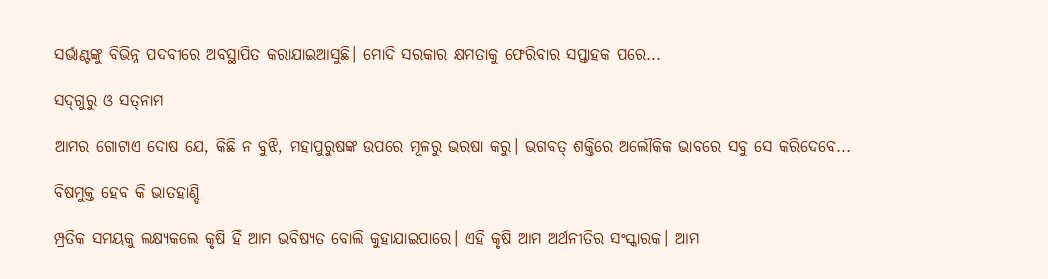ସର୍ଭାଣ୍ଟଙ୍କୁ ବିଭିନ୍ନ ପଦବୀରେ ଅବସ୍ଥାପିତ କରାଯାଇଆସୁଛି। ମୋଦି ସରକାର କ୍ଷମତାକୁ ଫେରିବାର ସପ୍ତାହକ ପରେ...

ସଦ୍‌ଗୁରୁ ଓ ସତ୍‌ନାମ

ଆମର ଗୋଟାଏ ଦୋଷ ଯେ, କିଛି ନ ବୁଝି, ମହାପୁରୁଷଙ୍କ ଉପରେ ମୂଳରୁ ଭରଷା କରୁ। ଭଗବତ୍‌ ଶକ୍ତିରେ ଅଲୌକିକ ଭାବରେ ସବୁ ସେ କରିଦେବେ...

ବିଷମୁକ୍ତ ହେବ କି ଭାତହାଣ୍ଡି

ମ୍ପ୍ରତିକ ସମୟକୁ ଲକ୍ଷ୍ୟକଲେ କୃଷି ହିଁ ଆମ ଭବିଷ୍ୟତ ବୋଲି କୁହାଯାଇପାରେ। ଏହି କୃଷି ଆମ ଅର୍ଥନୀତିର ସଂସ୍କାରକ। ଆମ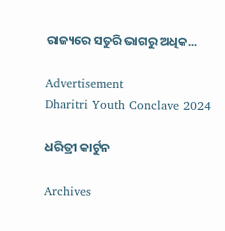ରାଜ୍ୟରେ ସତୁରି ଭାଗରୁ ଅଧିକ...

Advertisement
Dharitri Youth Conclave 2024

ଧରିତ୍ରୀ କାର୍ଟୁନ

Archives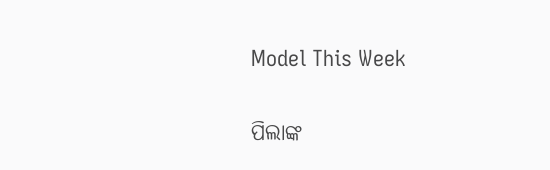Model This Week

ପିଲାଙ୍କ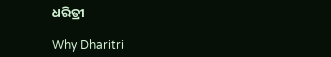ଧରିତ୍ରୀ

Why Dharitri